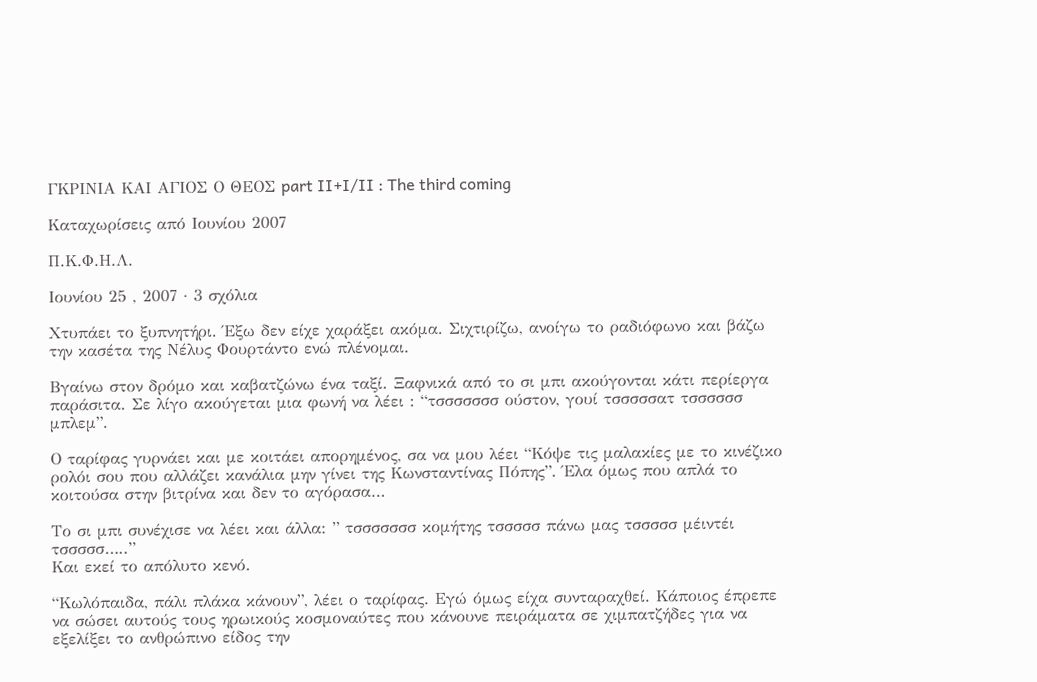ΓΚΡΙΝΙΑ ΚΑΙ ΑΓΙΟΣ Ο ΘΕΟΣ part II+I/II : The third coming

Καταχωρίσεις από Ιουνίου 2007

Π.Κ.Φ.Η.Λ.

Ιουνίου 25 , 2007 · 3 σχόλια

Χτυπάει το ξυπνητήρι. Έξω δεν είχε χαράξει ακόμα. Σιχτιρίζω, ανοίγω το ραδιόφωνο και βάζω την κασέτα της Νέλυς Φουρτάντο ενώ πλένομαι.

Βγαίνω στον δρόμο και καβατζώνω ένα ταξί. Ξαφνικά από το σι μπι ακούγονται κάτι περίεργα παράσιτα. Σε λίγο ακούγεται μια φωνή να λέει : “τσσσσσσσ ούστον, γουί τσσσσσατ τσσσσσσ μπλεμ”.

Ο ταρίφας γυρνάει και με κοιτάει απορημένος, σα να μου λέει “Κόψε τις μαλακίες με το κινέζικο ρολόι σου που αλλάζει κανάλια μην γίνει της Κωνσταντίνας Πόπης”. Έλα όμως που απλά το κοιτούσα στην βιτρίνα και δεν το αγόρασα…

Το σι μπι συνέχισε να λέει και άλλα: ” τσσσσσσσ κομήτης τσσσσσ πάνω μας τσσσσσ μέιντέι τσσσσσ…..”
Και εκεί το απόλυτο κενό.

“Κωλόπαιδα, πάλι πλάκα κάνουν”, λέει ο ταρίφας. Εγώ όμως είχα συνταραχθεί. Κάποιος έπρεπε να σώσει αυτούς τους ηρωικούς κοσμοναύτες που κάνουνε πειράματα σε χιμπατζήδες για να εξελίξει το ανθρώπινο είδος την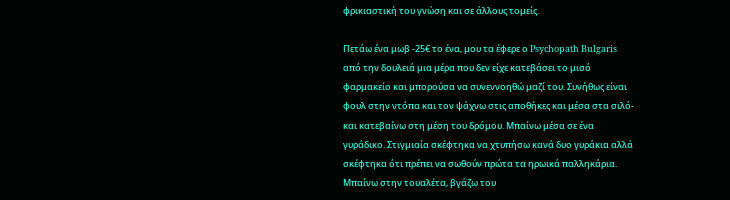φρικιαστική του γνώση και σε άλλους τομείς.

Πετάω ένα μωβ -25€ το ένα, μου τα έφερε ο Psychopath Bulgaris από την δουλειά μια μέρα που δεν είχε κατεβάσει το μισό φαρμακείο και μπορούσα να συνεννοηθώ μαζί του. Συνήθως είναι φουλ στην ντόπα και τον ψάχνω στις αποθήκες και μέσα στα σιλό- και κατεβαίνω στη μέση του δρόμου. Μπαίνω μέσα σε ένα γυράδικο. Στιγμιαία σκέφτηκα να χτυπήσω κανά δυο γυράκια αλλά σκέφτηκα ότι πρέπει να σωθούν πρώτα τα ηρωικά παλληκάρια. Μπαίνω στην τουαλέτα, βγάζω του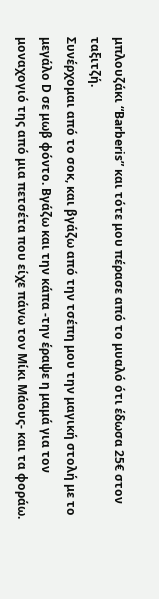μπλουζάκι “Barberis” και τότε μου πέρασε από το μυαλό ότι έδωσα 25€ στον ταξιτζή.
Συνέρχομαι από το σοκ, και βγάζω από την τσέπη μου την μαγική στολή με το μεγάλο D σε μωβ φόντο. Βγάζω και την κάπα -την έραψε η μαμά για τον μοναχογιό της από μια πετσέτα που είχε πάνω τον Μίκι Μάους- και τα φοράω.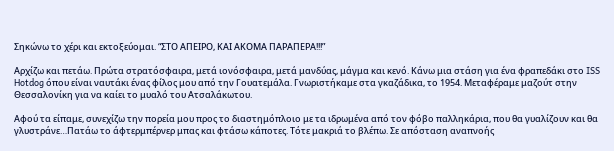Σηκώνω το χέρι και εκτοξεύομαι. “ΣΤΟ ΑΠΕΙΡΟ, ΚΑΙ ΑΚΟΜΑ ΠΑΡΑΠΕΡΑ!!!”

Αρχίζω και πετάω. Πρώτα στρατόσφαιρα, μετά ιονόσφαιρα, μετά μανδύας, μάγμα και κενό. Κάνω μια στάση για ένα φραπεδάκι στο ISS Hotdog όπου είναι ναυτάκι ένας φίλος μου από την Γουατεμάλα. Γνωριστήκαμε στα γκαζάδικα, το 1954. Μεταφέραμε μαζούτ στην Θεσσαλονίκη για να καίει το μυαλό του Ατσαλάκωτου.

Αφού τα είπαμε, συνεχίζω την πορεία μου προς το διαστημόπλοιο με τα ιδρωμένα από τον φόβο παλληκάρια, που θα γυαλίζουν και θα γλυστράνε…Πατάω το άφτερμπέρνερ μπας και φτάσω κάποτες. Τότε μακριά το βλέπω. Σε απόσταση αναπνοής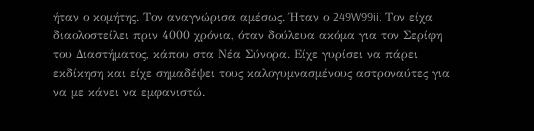ήταν ο κομήτης. Τον αναγνώρισα αμέσως. Ήταν ο 249W99ii. Tον είχα διαολοστείλει πριν 4000 χρόνια, όταν δούλευα ακόμα για τον Σερίφη του Διαστήματος, κάπου στα Νέα Σύνορα. Είχε γυρίσει να πάρει εκδίκηση και είχε σημαδέψει τους καλογυμνασμένους αστροναύτες για να με κάνει να εμφανιστώ.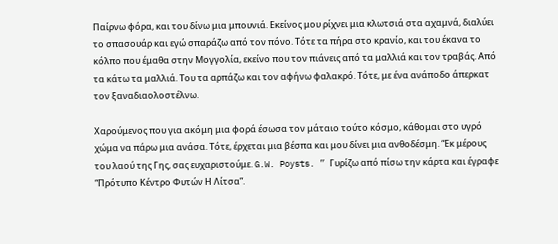Παίρνω φόρα, και του δίνω μια μπουνιά. Εκείνος μου ρίχνει μια κλωτσιά στα αχαμνά, διαλύει το σπασουάρ και εγώ σπαράζω από τον πόνο. Τότε τα πήρα στο κρανίο, και του έκανα το κόλπο που έμαθα στην Μογγολία, εκείνο που τον πιάνεις από τα μαλλιά και τον τραβάς. Από τα κάτω τα μαλλιά. Του τα αρπάζω και τον αφήνω φαλακρό. Τότε, με ένα ανάποδο άπερκατ τον ξαναδιαολοστέλνω.

Χαρούμενος που για ακόμη μια φορά έσωσα τον μάταιο τούτο κόσμο, κάθομαι στο υγρό χώμα να πάρω μια ανάσα. Τότε, έρχεται μια βέσπα και μου δίνει μια ανθοδέσμη. “Εκ μέρους του λαού της Γης, σας ευχαριστούμε. G.W. Poysts. ” Γυρίζω από πίσω την κάρτα και έγραφε “Πρότυπο Κέντρο Φυτών Η Λίτσα”.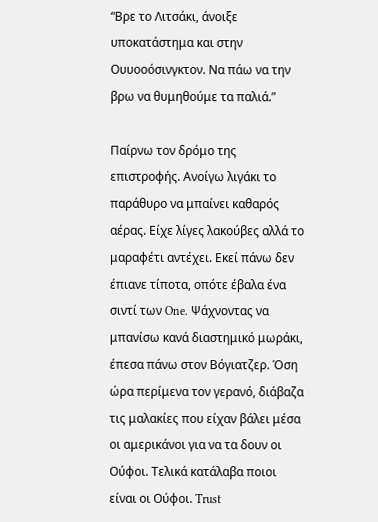“Βρε το Λιτσάκι, άνοιξε υποκατάστημα και στην Ουυοοόσινγκτον. Να πάω να την βρω να θυμηθούμε τα παλιά.”

Παίρνω τον δρόμο της επιστροφής. Ανοίγω λιγάκι το παράθυρο να μπαίνει καθαρός αέρας. Είχε λίγες λακούβες αλλά το μαραφέτι αντέχει. Εκεί πάνω δεν έπιανε τίποτα, οπότε έβαλα ένα σιντί των One. Ψάχνοντας να μπανίσω κανά διαστημικό μωράκι, έπεσα πάνω στον Βόγιατζερ. Όση ώρα περίμενα τον γερανό, διάβαζα τις μαλακίες που είχαν βάλει μέσα οι αμερικάνοι για να τα δουν οι Ούφοι. Τελικά κατάλαβα ποιοι είναι οι Ούφοι. Trust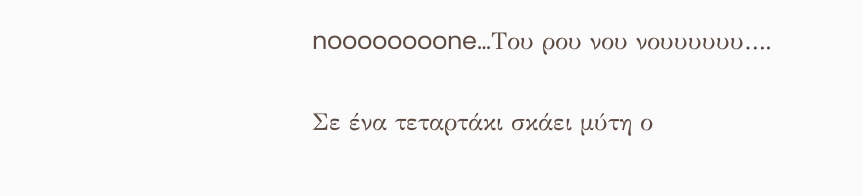noooooooone…Του ρου νου νουυυυυυ….

Σε ένα τεταρτάκι σκάει μύτη ο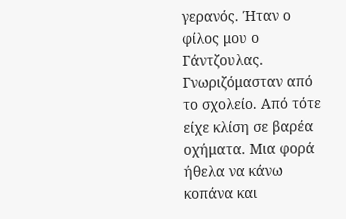γερανός. Ήταν ο φίλος μου ο Γάντζουλας. Γνωριζόμασταν από το σχολείο. Από τότε είχε κλίση σε βαρέα οχήματα. Μια φορά ήθελα να κάνω κοπάνα και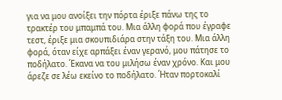για να μου ανοίξει την πόρτα έριξε πάνω της το τρακτέρ του μπαμπά του. Μια άλλη φορά που έγραφε τεστ, έριξε μια σκουπιδιάρα στην τάξη του. Μια άλλη φορά, όταν είχε αρπάξει έναν γερανό, μου πάτησε το ποδήλατο. Έκανα να του μιλήσω έναν χρόνο. Και μου άρεζε σε λέω εκείνο το ποδήλατο. Ήταν πορτοκαλί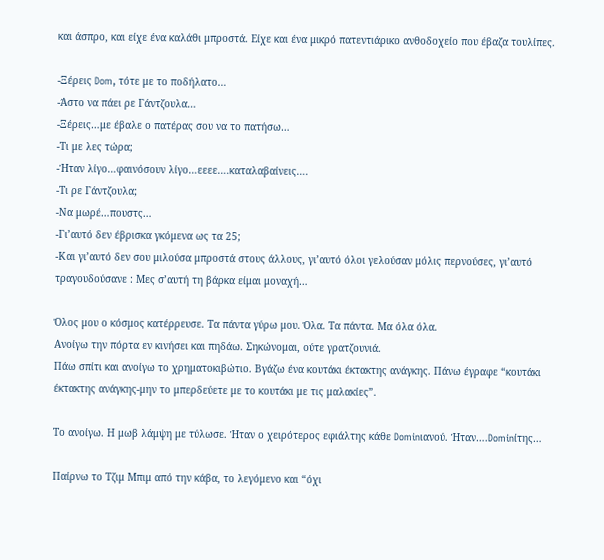και άσπρο, και είχε ένα καλάθι μπροστά. Είχε και ένα μικρό πατεντιάρικο ανθοδοχείο που έβαζα τουλίπες.

-Ξέρεις Dom, τότε με το ποδήλατο…
-Άστο να πάει ρε Γάντζουλα…
-Ξέρεις…με έβαλε ο πατέρας σου να το πατήσω…
-Τι με λες τώρα;
-Ήταν λίγο…φαινόσουν λίγο…εεεε….καταλαβαίνεις….
-Τι ρε Γάντζουλα;
-Να μωρέ…πουστς…
-Γι’αυτό δεν έβρισκα γκόμενα ως τα 25;
-Και γι’αυτό δεν σου μιλούσα μπροστά στους άλλους, γι’αυτό όλοι γελούσαν μόλις περνούσες, γι’αυτό τραγουδούσανε : Μες σ’αυτή τη βάρκα είμαι μοναχή…

Όλος μου ο κόσμος κατέρρευσε. Τα πάντα γύρω μου. Όλα. Τα πάντα. Μα όλα όλα.
Ανοίγω την πόρτα εν κινήσει και πηδάω. Σηκώνομαι, ούτε γρατζουνιά.
Πάω σπίτι και ανοίγω το χρηματοκιβώτιο. Βγάζω ένα κουτάκι έκτακτης ανάγκης. Πάνω έγραφε “κουτάκι έκτακτης ανάγκης-μην το μπερδεύετε με το κουτάκι με τις μαλακίες”.

Το ανοίγω. Η μωβ λάμψη με τύλωσε. Ήταν ο χειρότερος εφιάλτης κάθε Dominιανού. Ήταν….Dominίτης…

Παίρνω το Τζιμ Μπιμ από την κάβα, το λεγόμενο και “όχι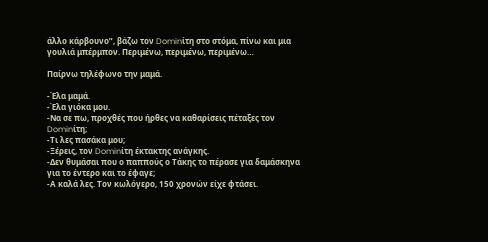άλλο κάρβουνο”, βάζω τον Dominίτη στο στόμα, πίνω και μια γουλιά μπέρμπον. Περιμένω, περιμένω, περιμένω…

Παίρνω τηλέφωνο την μαμά.

-Έλα μαμά.
-Έλα γιόκα μου.
-Να σε πω, προχθές που ήρθες να καθαρίσεις πέταξες τον Dominίτη;
-Τι λες πασάκα μου;
-Ξέρεις, τον Dominίτη έκτακτης ανάγκης.
-Δεν θυμάσαι που ο παππούς ο Τάκης το πέρασε για δαμάσκηνα για το έντερο και το έφαγε;
-Α καλά λες. Τον κωλόγερο, 150 χρονών είχε φτάσει.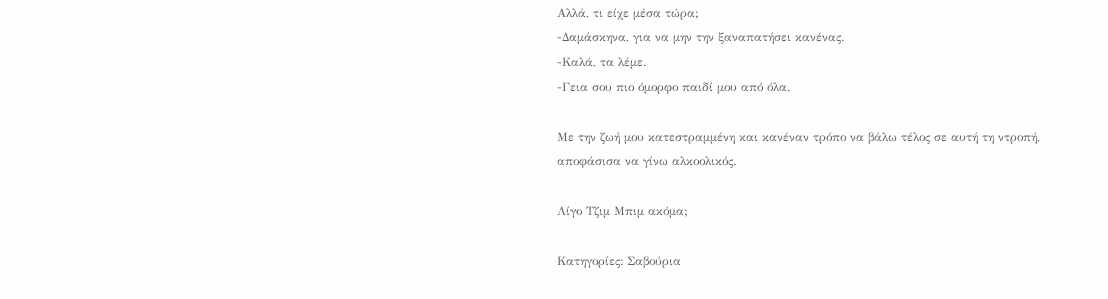Αλλά, τι είχε μέσα τώρα;
-Δαμάσκηνα, για να μην την ξαναπατήσει κανένας.
-Καλά, τα λέμε.
-Γεια σου πιο όμορφο παιδί μου από όλα.

Με την ζωή μου κατεστραμμένη και κανέναν τρόπο να βάλω τέλος σε αυτή τη ντροπή, αποφάσισα να γίνω αλκοολικός.

Λίγο Τζιμ Μπιμ ακόμα;

Κατηγορίες: Σαβούρια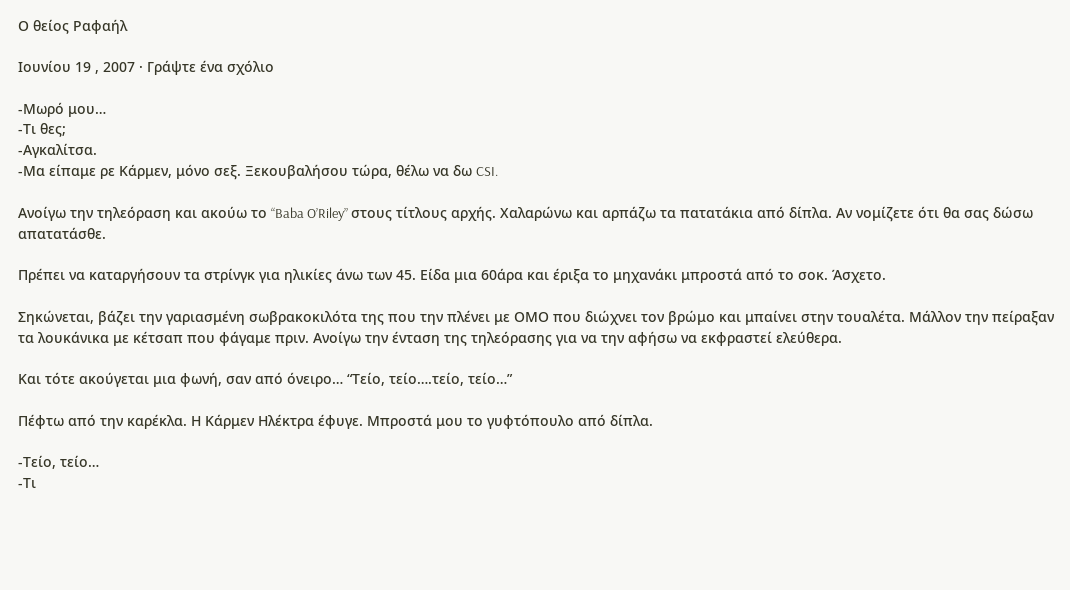Ο θείος Ραφαήλ

Ιουνίου 19 , 2007 · Γράψτε ένα σχόλιο

-Μωρό μου…
-Τι θες;
-Αγκαλίτσα.
-Μα είπαμε ρε Κάρμεν, μόνο σεξ. Ξεκουβαλήσου τώρα, θέλω να δω CSI.

Ανοίγω την τηλεόραση και ακούω το “Baba O’Riley” στους τίτλους αρχής. Χαλαρώνω και αρπάζω τα πατατάκια από δίπλα. Αν νομίζετε ότι θα σας δώσω απατατάσθε.

Πρέπει να καταργήσουν τα στρίνγκ για ηλικίες άνω των 45. Είδα μια 60άρα και έριξα το μηχανάκι μπροστά από το σοκ. Άσχετο.

Σηκώνεται, βάζει την γαριασμένη σωβρακοκιλότα της που την πλένει με ΟΜΟ που διώχνει τον βρώμο και μπαίνει στην τουαλέτα. Μάλλον την πείραξαν τα λουκάνικα με κέτσαπ που φάγαμε πριν. Ανοίγω την ένταση της τηλεόρασης για να την αφήσω να εκφραστεί ελεύθερα.

Και τότε ακούγεται μια φωνή, σαν από όνειρο… “Τείο, τείο….τείο, τείο…”

Πέφτω από την καρέκλα. Η Κάρμεν Ηλέκτρα έφυγε. Μπροστά μου το γυφτόπουλο από δίπλα.

-Τείο, τείο…
-Τι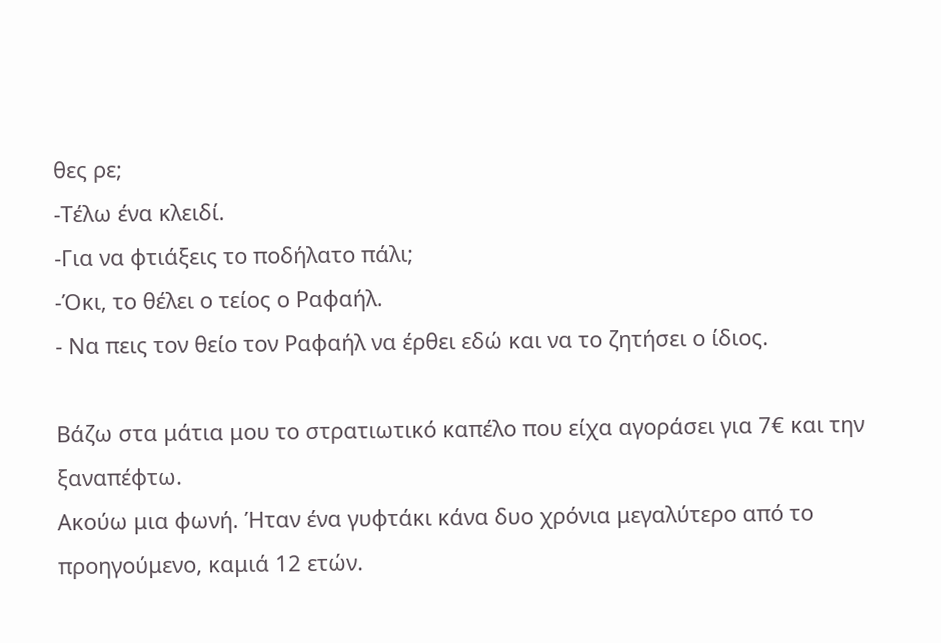θες ρε;
-Τέλω ένα κλειδί.
-Για να φτιάξεις το ποδήλατο πάλι;
-Όκι, το θέλει ο τείος ο Ραφαήλ.
- Να πεις τον θείο τον Ραφαήλ να έρθει εδώ και να το ζητήσει ο ίδιος.

Βάζω στα μάτια μου το στρατιωτικό καπέλο που είχα αγοράσει για 7€ και την ξαναπέφτω.
Ακούω μια φωνή. Ήταν ένα γυφτάκι κάνα δυο χρόνια μεγαλύτερο από το προηγούμενο, καμιά 12 ετών.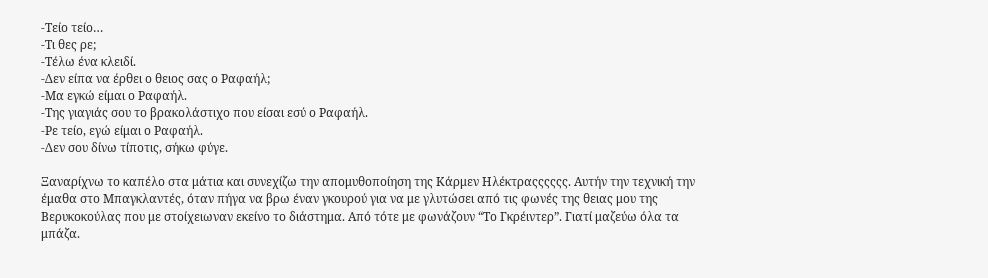-Τείο τείο…
-Τι θες ρε;
-Τέλω ένα κλειδί.
-Δεν είπα να έρθει ο θειος σας ο Ραφαήλ;
-Μα εγκώ είμαι ο Ραφαήλ.
-Της γιαγιάς σου το βρακολάστιχο που είσαι εσύ ο Ραφαήλ.
-Ρε τείο, εγώ είμαι ο Ραφαήλ.
-Δεν σου δίνω τίποτις, σήκω φύγε.

Ξαναρίχνω το καπέλο στα μάτια και συνεχίζω την απομυθοποίηση της Κάρμεν Ηλέκτραςςςςςς. Αυτήν την τεχνική την έμαθα στο Μπαγκλαντές, όταν πήγα να βρω έναν γκουρού για να με γλυτώσει από τις φωνές της θειας μου της Βερυκοκούλας που με στοίχειωναν εκείνο το διάστημα. Από τότε με φωνάζουν “Το Γκρέιντερ”. Γιατί μαζεύω όλα τα μπάζα.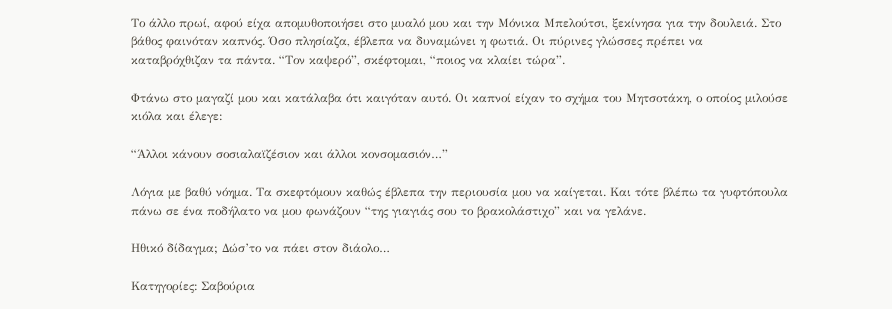Το άλλο πρωί, αφού είχα απομυθοποιήσει στο μυαλό μου και την Μόνικα Μπελούτσι, ξεκίνησα για την δουλειά. Στο βάθος φαινόταν καπνός. Όσο πλησίαζα, έβλεπα να δυναμώνει η φωτιά. Οι πύρινες γλώσσες πρέπει να καταβρόχθιζαν τα πάντα. “Τον καψερό”, σκέφτομαι, “ποιος να κλαίει τώρα”.

Φτάνω στο μαγαζί μου και κατάλαβα ότι καιγόταν αυτό. Οι καπνοί είχαν το σχήμα του Μητσοτάκη, ο οποίος μιλούσε κιόλα και έλεγε:

“Άλλοι κάνουν σοσιαλαϊζέσιον και άλλοι κονσομασιόν…”

Λόγια με βαθύ νόημα. Τα σκεφτόμουν καθώς έβλεπα την περιουσία μου να καίγεται. Και τότε βλέπω τα γυφτόπουλα πάνω σε ένα ποδήλατο να μου φωνάζουν “της γιαγιάς σου το βρακολάστιχο” και να γελάνε.

Ηθικό δίδαγμα; Δώσ’το να πάει στον διάολο…

Κατηγορίες: Σαβούρια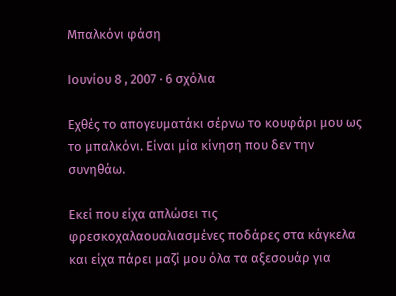Μπαλκόνι φάση

Ιουνίου 8 , 2007 · 6 σχόλια

Εχθές το απογευματάκι σέρνω το κουφάρι μου ως το μπαλκόνι. Είναι μία κίνηση που δεν την συνηθάω.

Εκεί που είχα απλώσει τις φρεσκοχαλαουαλιασμένες ποδάρες στα κάγκελα και είχα πάρει μαζί μου όλα τα αξεσουάρ για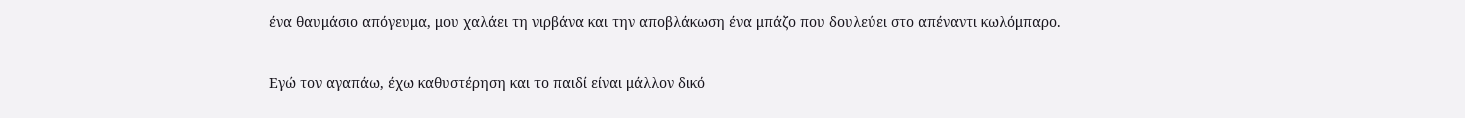ένα θαυμάσιο απόγευμα, μου χαλάει τη νιρβάνα και την αποβλάκωση ένα μπάζο που δουλεύει στο απέναντι κωλόμπαρο.

Εγώ τον αγαπάω, έχω καθυστέρηση και το παιδί είναι μάλλον δικό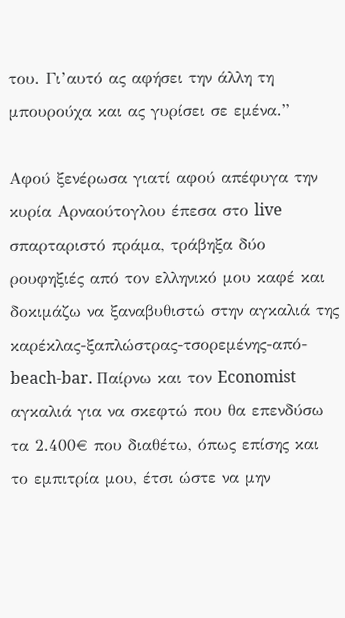του. Γι’αυτό ας αφήσει την άλλη τη μπουρούχα και ας γυρίσει σε εμένα.”

Αφού ξενέρωσα γιατί αφού απέφυγα την κυρία Αρναούτογλου έπεσα στο live σπαρταριστό πράμα, τράβηξα δύο ρουφηξιές από τον ελληνικό μου καφέ και δοκιμάζω να ξαναβυθιστώ στην αγκαλιά της καρέκλας-ξαπλώστρας-τσορεμένης-από-beach-bar. Παίρνω και τον Economist αγκαλιά για να σκεφτώ που θα επενδύσω τα 2.400€ που διαθέτω, όπως επίσης και το εμπιτρία μου, έτσι ώστε να μην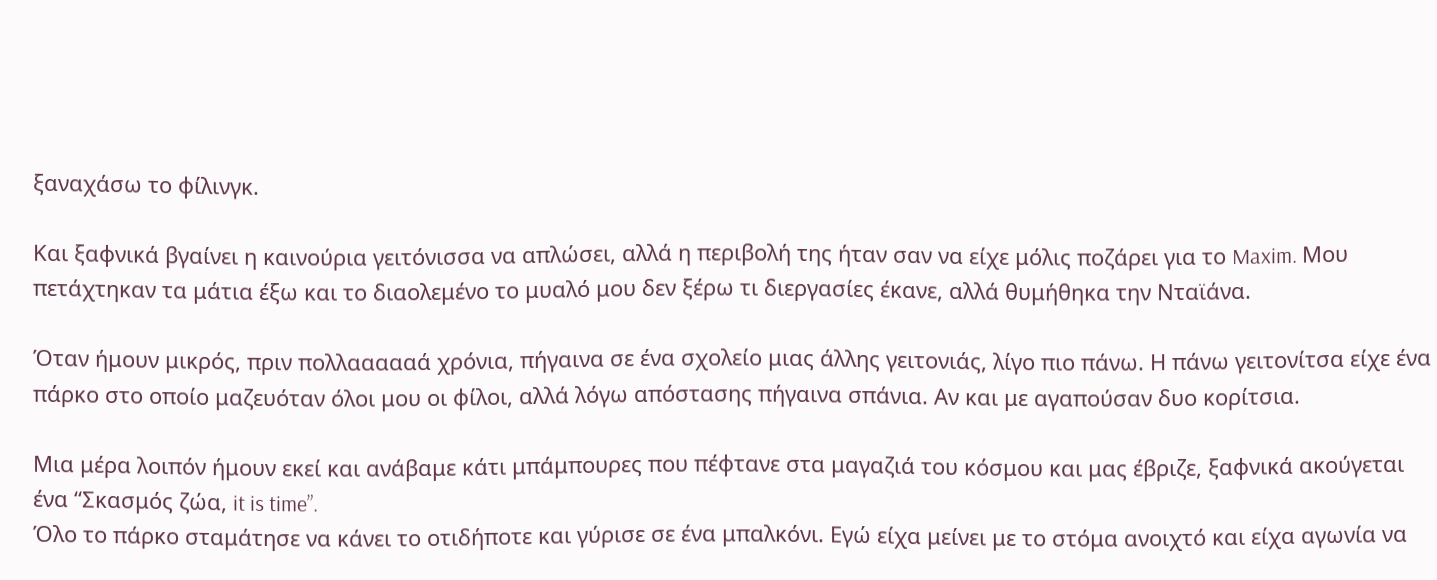ξαναχάσω το φίλινγκ.

Και ξαφνικά βγαίνει η καινούρια γειτόνισσα να απλώσει, αλλά η περιβολή της ήταν σαν να είχε μόλις ποζάρει για το Maxim. Μου πετάχτηκαν τα μάτια έξω και το διαολεμένο το μυαλό μου δεν ξέρω τι διεργασίες έκανε, αλλά θυμήθηκα την Νταϊάνα.

Όταν ήμουν μικρός, πριν πολλαααααά χρόνια, πήγαινα σε ένα σχολείο μιας άλλης γειτονιάς, λίγο πιο πάνω. Η πάνω γειτονίτσα είχε ένα πάρκο στο οποίο μαζευόταν όλοι μου οι φίλοι, αλλά λόγω απόστασης πήγαινα σπάνια. Αν και με αγαπούσαν δυο κορίτσια.

Μια μέρα λοιπόν ήμουν εκεί και ανάβαμε κάτι μπάμπουρες που πέφτανε στα μαγαζιά του κόσμου και μας έβριζε, ξαφνικά ακούγεται ένα “Σκασμός ζώα, it is time”.
Όλο το πάρκο σταμάτησε να κάνει το οτιδήποτε και γύρισε σε ένα μπαλκόνι. Εγώ είχα μείνει με το στόμα ανοιχτό και είχα αγωνία να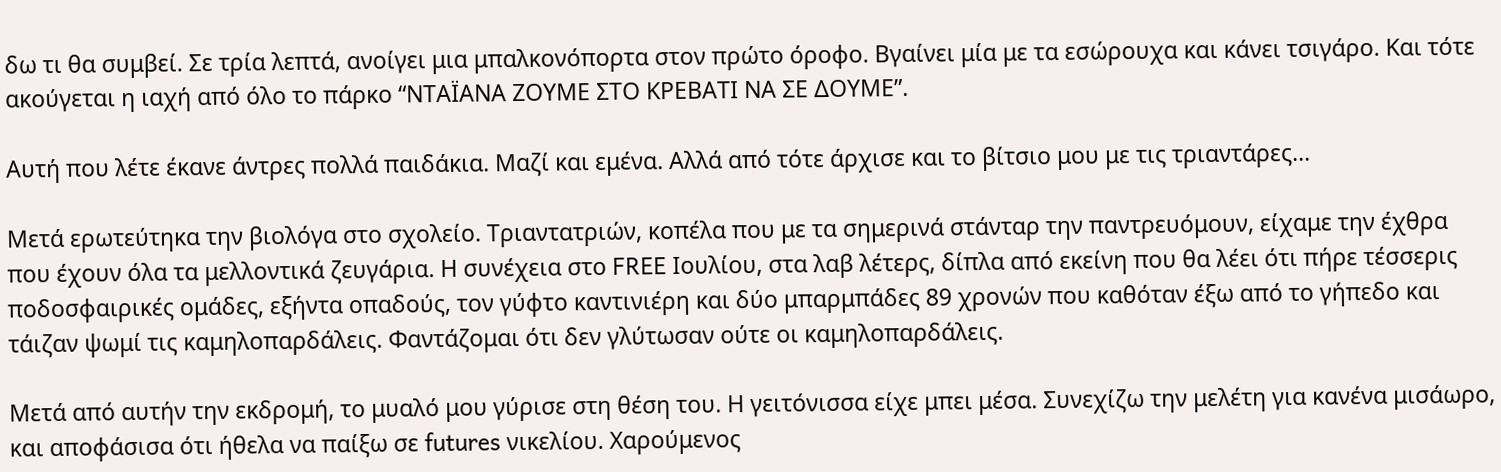δω τι θα συμβεί. Σε τρία λεπτά, ανοίγει μια μπαλκονόπορτα στον πρώτο όροφο. Βγαίνει μία με τα εσώρουχα και κάνει τσιγάρο. Και τότε ακούγεται η ιαχή από όλο το πάρκο “ΝΤΑΪΑΝΑ ΖΟΥΜΕ ΣΤΟ ΚΡΕΒΑΤΙ ΝΑ ΣΕ ΔΟΥΜΕ”.

Αυτή που λέτε έκανε άντρες πολλά παιδάκια. Μαζί και εμένα. Αλλά από τότε άρχισε και το βίτσιο μου με τις τριαντάρες…

Μετά ερωτεύτηκα την βιολόγα στο σχολείο. Τριαντατριών, κοπέλα που με τα σημερινά στάνταρ την παντρευόμουν, είχαμε την έχθρα που έχουν όλα τα μελλοντικά ζευγάρια. Η συνέχεια στο FREE Ιουλίου, στα λαβ λέτερς, δίπλα από εκείνη που θα λέει ότι πήρε τέσσερις ποδοσφαιρικές ομάδες, εξήντα οπαδούς, τον γύφτο καντινιέρη και δύο μπαρμπάδες 89 χρονών που καθόταν έξω από το γήπεδο και τάιζαν ψωμί τις καμηλοπαρδάλεις. Φαντάζομαι ότι δεν γλύτωσαν ούτε οι καμηλοπαρδάλεις.

Μετά από αυτήν την εκδρομή, το μυαλό μου γύρισε στη θέση του. Η γειτόνισσα είχε μπει μέσα. Συνεχίζω την μελέτη για κανένα μισάωρο, και αποφάσισα ότι ήθελα να παίξω σε futures νικελίου. Χαρούμενος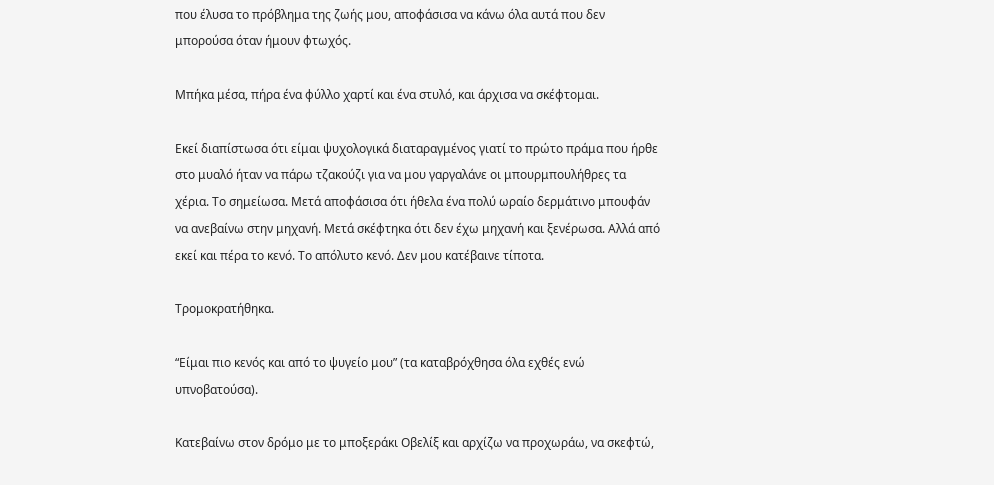που έλυσα το πρόβλημα της ζωής μου, αποφάσισα να κάνω όλα αυτά που δεν μπορούσα όταν ήμουν φτωχός.

Μπήκα μέσα, πήρα ένα φύλλο χαρτί και ένα στυλό, και άρχισα να σκέφτομαι.

Εκεί διαπίστωσα ότι είμαι ψυχολογικά διαταραγμένος γιατί το πρώτο πράμα που ήρθε στο μυαλό ήταν να πάρω τζακούζι για να μου γαργαλάνε οι μπουρμπουλήθρες τα χέρια. Το σημείωσα. Μετά αποφάσισα ότι ήθελα ένα πολύ ωραίο δερμάτινο μπουφάν να ανεβαίνω στην μηχανή. Μετά σκέφτηκα ότι δεν έχω μηχανή και ξενέρωσα. Αλλά από εκεί και πέρα το κενό. Το απόλυτο κενό. Δεν μου κατέβαινε τίποτα.

Τρομοκρατήθηκα.

“Είμαι πιο κενός και από το ψυγείο μου” (τα καταβρόχθησα όλα εχθές ενώ υπνοβατούσα).

Κατεβαίνω στον δρόμο με το μποξεράκι Οβελίξ και αρχίζω να προχωράω, να σκεφτώ,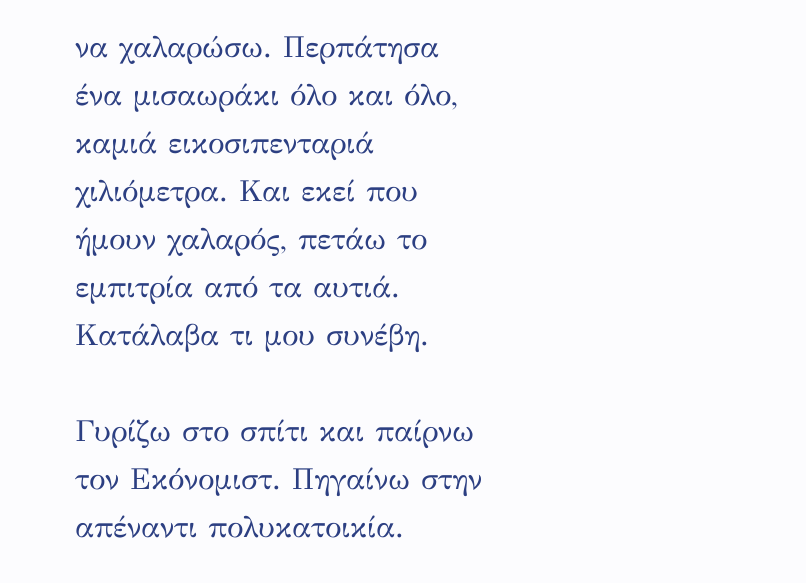να χαλαρώσω. Περπάτησα ένα μισαωράκι όλο και όλο, καμιά εικοσιπενταριά χιλιόμετρα. Και εκεί που ήμουν χαλαρός, πετάω το εμπιτρία από τα αυτιά. Κατάλαβα τι μου συνέβη.

Γυρίζω στο σπίτι και παίρνω τον Εκόνομιστ. Πηγαίνω στην απέναντι πολυκατοικία.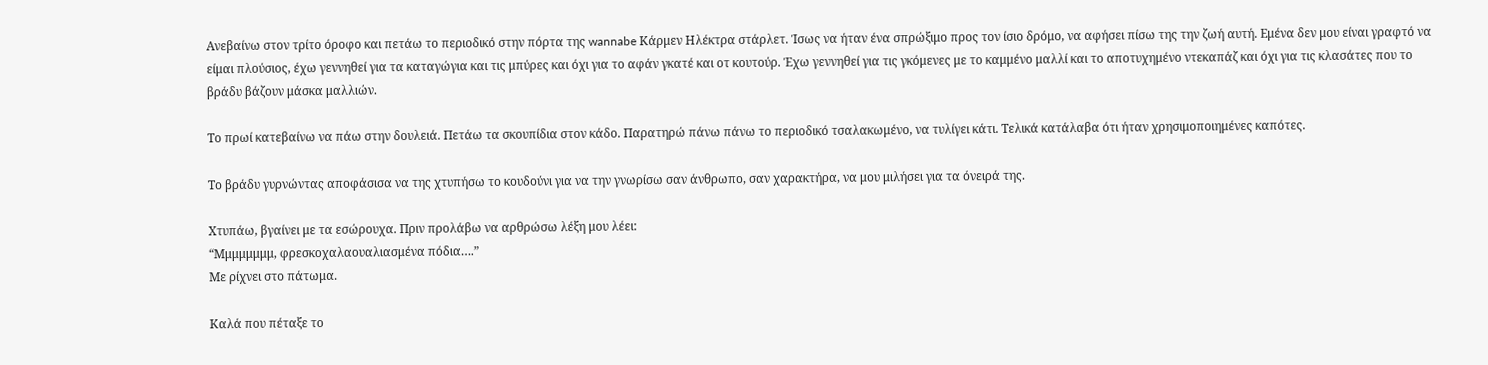Ανεβαίνω στον τρίτο όροφο και πετάω το περιοδικό στην πόρτα της wannabe Κάρμεν Ηλέκτρα στάρλετ. Ίσως να ήταν ένα σπρώξιμο προς τον ίσιο δρόμο, να αφήσει πίσω της την ζωή αυτή. Εμένα δεν μου είναι γραφτό να είμαι πλούσιος, έχω γεννηθεί για τα καταγώγια και τις μπύρες και όχι για το αφάν γκατέ και οτ κουτούρ. Έχω γεννηθεί για τις γκόμενες με το καμμένο μαλλί και το αποτυχημένο ντεκαπάζ και όχι για τις κλασάτες που το βράδυ βάζουν μάσκα μαλλιών.

Το πρωί κατεβαίνω να πάω στην δουλειά. Πετάω τα σκουπίδια στον κάδο. Παρατηρώ πάνω πάνω το περιοδικό τσαλακωμένο, να τυλίγει κάτι. Τελικά κατάλαβα ότι ήταν χρησιμοποιημένες καπότες.

Το βράδυ γυρνώντας αποφάσισα να της χτυπήσω το κουδούνι για να την γνωρίσω σαν άνθρωπο, σαν χαρακτήρα, να μου μιλήσει για τα όνειρά της.

Χτυπάω, βγαίνει με τα εσώρουχα. Πριν προλάβω να αρθρώσω λέξη μου λέει:
“Μμμμμμμμ, φρεσκοχαλαουαλιασμένα πόδια….”
Με ρίχνει στο πάτωμα.

Καλά που πέταξε το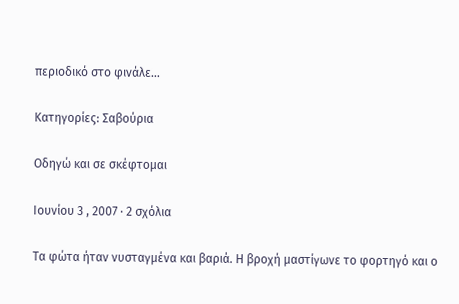περιοδικό στο φινάλε…

Κατηγορίες: Σαβούρια

Οδηγώ και σε σκέφτομαι

Ιουνίου 3 , 2007 · 2 σχόλια

Τα φώτα ήταν νυσταγμένα και βαριά. Η βροχή μαστίγωνε το φορτηγό και ο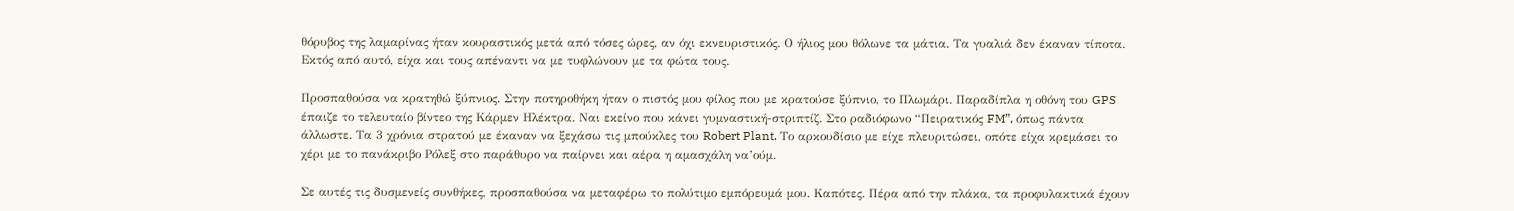θόρυβος της λαμαρίνας ήταν κουραστικός μετά από τόσες ώρες, αν όχι εκνευριστικός. Ο ήλιος μου θόλωνε τα μάτια. Τα γυαλιά δεν έκαναν τίποτα. Εκτός από αυτό, είχα και τους απέναντι να με τυφλώνουν με τα φώτα τους.

Προσπαθούσα να κρατηθώ ξύπνιος. Στην ποτηροθήκη ήταν ο πιστός μου φίλος που με κρατούσε ξύπνιο, το Πλωμάρι. Παραδίπλα η οθόνη του GPS έπαιζε το τελευταίο βίντεο της Κάρμεν Ηλέκτρα. Ναι εκείνο που κάνει γυμναστική-στριπτίζ. Στο ραδιόφωνο “Πειρατικός FM”, όπως πάντα άλλωστε. Τα 3 χρόνια στρατού με έκαναν να ξεχάσω τις μπούκλες του Robert Plant. Το αρκουδίσιο με είχε πλευριτώσει, οπότε είχα κρεμάσει το χέρι με το πανάκριβο Ρόλεξ στο παράθυρο να παίρνει και αέρα η αμασχάλη να’ούμ.

Σε αυτές τις δυσμενείς συνθήκες, προσπαθούσα να μεταφέρω το πολύτιμο εμπόρευμά μου. Καπότες. Πέρα από την πλάκα, τα προφυλακτικά έχουν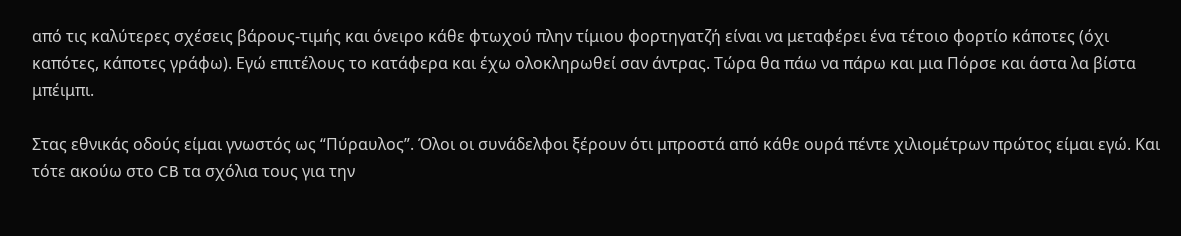από τις καλύτερες σχέσεις βάρους-τιμής και όνειρο κάθε φτωχού πλην τίμιου φορτηγατζή είναι να μεταφέρει ένα τέτοιο φορτίο κάποτες (όχι καπότες, κάποτες γράφω). Εγώ επιτέλους το κατάφερα και έχω ολοκληρωθεί σαν άντρας. Τώρα θα πάω να πάρω και μια Πόρσε και άστα λα βίστα μπέιμπι.

Στας εθνικάς οδούς είμαι γνωστός ως “Πύραυλος”. Όλοι οι συνάδελφοι ξέρουν ότι μπροστά από κάθε ουρά πέντε χιλιομέτρων πρώτος είμαι εγώ. Και τότε ακούω στο CB τα σχόλια τους για την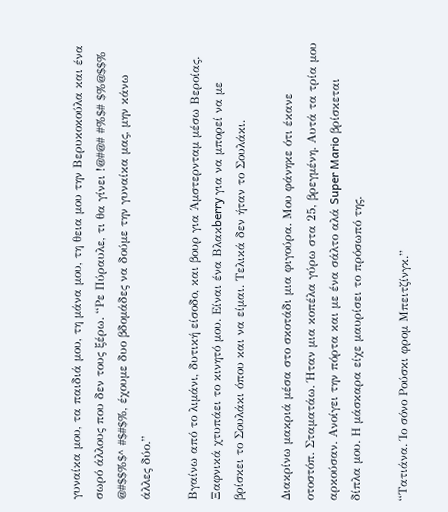γυναίκα μου, τα παιδιά μου, τη μάνα μου, τη θεια μου την Βερυκοκούλα και ένα σωρό άλλους που δεν τους ξέρω. “Ρε Πύραυλε, τι θα γίνει !@#@# #%$# $%@$$% @#$$%$^ #$#$%, έχουμε δυο βδομάδες να δούμε την γυναίκα μας, μην κάνω άλλες δύο.”

Βγαίνω από το λιμάνι, δυτική είσοδο, και βουρ για Άμστερνταμ μέσω Βεροίας.
Ξαφνικά χτυπάει το κινητό μου. Είναι ένα Βλακberry για να μπορεί να με βρίσκει το Σουλάκι όπου και να είμαι. Τελικά δεν ήταν το Σουλάκι.

Διακρίνω μακριά μέσα στο σκοτάδι μια φιγούρα. Μου φάνηκε ότι έκανε οτοστόπ. Σταματάω. Ήταν μια κοπέλα γύρω στα 25, βρεγμένη. Αυτά τα τρία μου αρκούσαν. Ανοίγει την πόρτα και με ένα σάλτο αλά Super Mario βρίσκεται δίπλα μου. Η μάσκαρα είχε μαυρίσει το πρόσωπό της.

“Τατιάνα. Ίο σόνο Ρούσκι φρομ Μπειτζίνγκ.”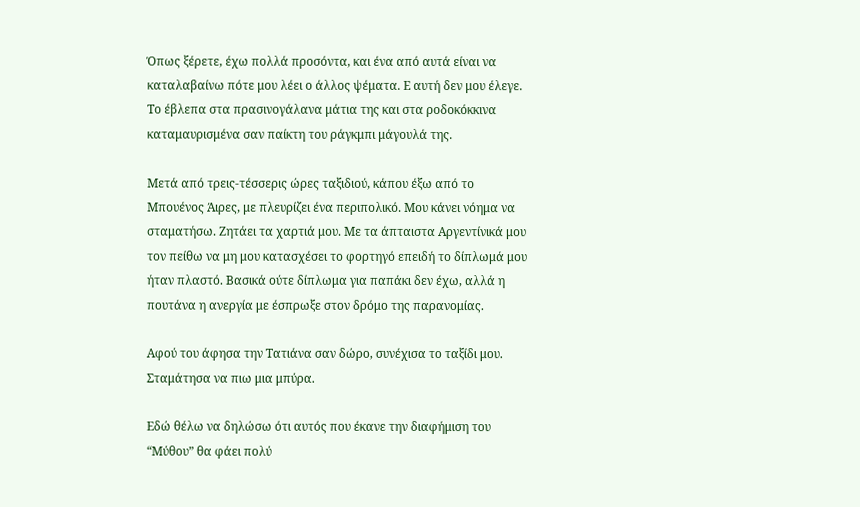Όπως ξέρετε, έχω πολλά προσόντα, και ένα από αυτά είναι να καταλαβαίνω πότε μου λέει ο άλλος ψέματα. Ε αυτή δεν μου έλεγε. Το έβλεπα στα πρασινογάλανα μάτια της και στα ροδοκόκκινα καταμαυρισμένα σαν παίκτη του ράγκμπι μάγουλά της.

Μετά από τρεις-τέσσερις ώρες ταξιδιού, κάπου έξω από το Μπουένος Άιρες, με πλευρίζει ένα περιπολικό. Μου κάνει νόημα να σταματήσω. Ζητάει τα χαρτιά μου. Με τα άπταιστα Αργεντίνικά μου τον πείθω να μη μου κατασχέσει το φορτηγό επειδή το δίπλωμά μου ήταν πλαστό. Βασικά ούτε δίπλωμα για παπάκι δεν έχω, αλλά η πουτάνα η ανεργία με έσπρωξε στον δρόμο της παρανομίας.

Αφού του άφησα την Τατιάνα σαν δώρο, συνέχισα το ταξίδι μου. Σταμάτησα να πιω μια μπύρα.

Εδώ θέλω να δηλώσω ότι αυτός που έκανε την διαφήμιση του “Μύθου” θα φάει πολύ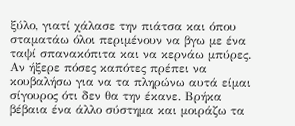ξύλο, γιατί χάλασε την πιάτσα και όπου σταματάω όλοι περιμένουν να βγω με ένα ταψί σπανακόπιτα και να κερνάω μπύρες. Αν ήξερε πόσες καπότες πρέπει να κουβαλήσω για να τα πληρώνω αυτά είμαι σίγουρος ότι δεν θα την έκανε. Βρήκα βέβαια ένα άλλο σύστημα και μοιράζω τα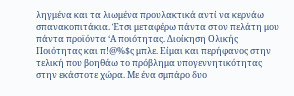ληγμένα και τα λιωμένα προυλακτικά αντί να κερνάω σπανακοπιτάκια. Έτσι μεταφέρω πάντα στον πελάτη μου πάντα προϊόντα ‘Α ποιότητας. Διοίκηση Ολικής Ποιότητας και π!@%$ς μπλε. Είμαι και περήφανος στην τελική που βοηθάω το πρόβλημα υπογεννητικότητας στην εκάστοτε χώρα. Με ένα σμπάρο δυο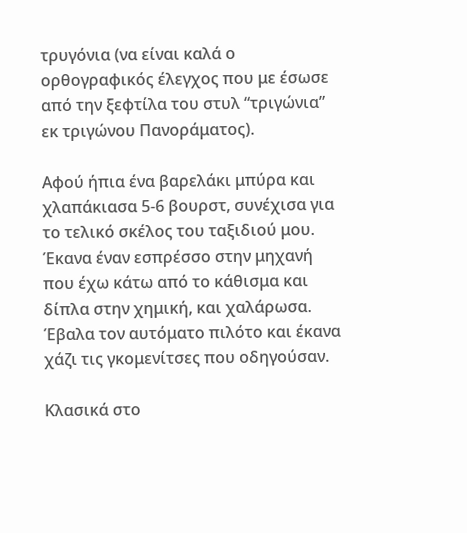τρυγόνια (να είναι καλά ο ορθογραφικός έλεγχος που με έσωσε από την ξεφτίλα του στυλ “τριγώνια” εκ τριγώνου Πανοράματος).

Αφού ήπια ένα βαρελάκι μπύρα και χλαπάκιασα 5-6 βουρστ, συνέχισα για το τελικό σκέλος του ταξιδιού μου. Έκανα έναν εσπρέσσο στην μηχανή που έχω κάτω από το κάθισμα και δίπλα στην χημική, και χαλάρωσα. Έβαλα τον αυτόματο πιλότο και έκανα χάζι τις γκομενίτσες που οδηγούσαν.

Κλασικά στο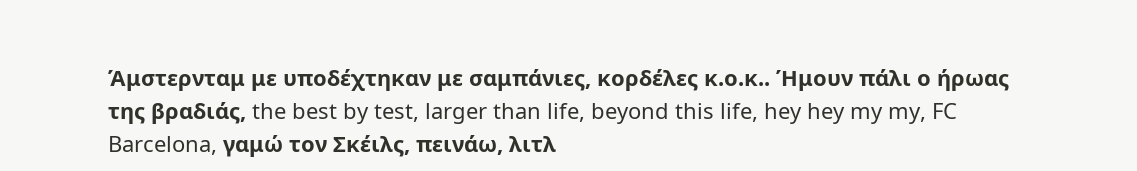Άμστερνταμ με υποδέχτηκαν με σαμπάνιες, κορδέλες κ.ο.κ.. Ήμουν πάλι ο ήρωας της βραδιάς, the best by test, larger than life, beyond this life, hey hey my my, FC Barcelona, γαμώ τον Σκέιλς, πεινάω, λιτλ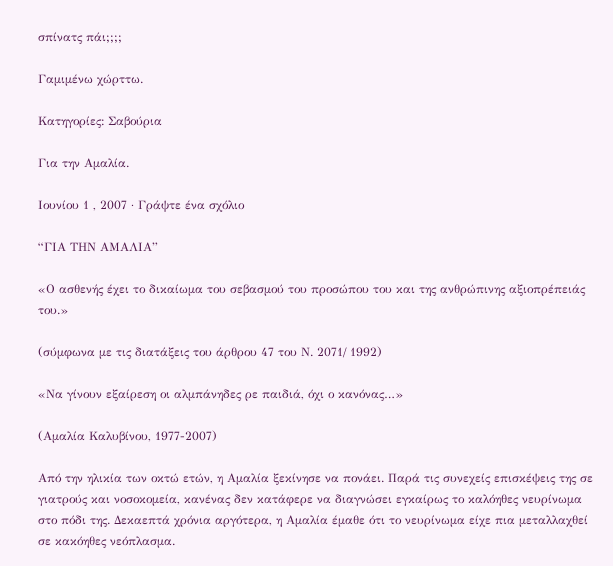σπίνατς πάι;;;;

Γαμιμένω χώρττω.

Κατηγορίες: Σαβούρια

Για την Αμαλία.

Ιουνίου 1 , 2007 · Γράψτε ένα σχόλιο

“ΓΙΑ ΤΗΝ ΑΜΑΛΙΑ”

«Ο ασθενής έχει το δικαίωμα του σεβασμού του προσώπου του και της ανθρώπινης αξιοπρέπειάς του.»

(σύμφωνα με τις διατάξεις του άρθρου 47 του Ν. 2071/ 1992)

«Να γίνουν εξαίρεση οι αλμπάνηδες ρε παιδιά, όχι ο κανόνας…»

(Αμαλία Καλυβίνου, 1977-2007)

Από την ηλικία των οκτώ ετών, η Αμαλία ξεκίνησε να πονάει. Παρά τις συνεχείς επισκέψεις της σε γιατρούς και νοσοκομεία, κανένας δεν κατάφερε να διαγνώσει εγκαίρως το καλόηθες νευρίνωμα στο πόδι της. Δεκαεπτά χρόνια αργότερα, η Αμαλία έμαθε ότι το νευρίνωμα είχε πια μεταλλαχθεί σε κακόηθες νεόπλασμα.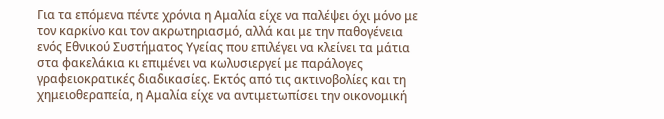Για τα επόμενα πέντε χρόνια η Αμαλία είχε να παλέψει όχι μόνο με τον καρκίνο και τον ακρωτηριασμό, αλλά και με την παθογένεια ενός Εθνικού Συστήματος Υγείας που επιλέγει να κλείνει τα μάτια στα φακελάκια κι επιμένει να κωλυσιεργεί με παράλογες γραφειοκρατικές διαδικασίες. Εκτός από τις ακτινοβολίες και τη χημειοθεραπεία, η Αμαλία είχε να αντιμετωπίσει την οικονομική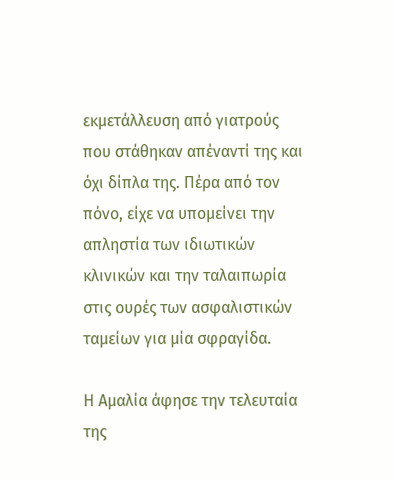εκμετάλλευση από γιατρούς που στάθηκαν απέναντί της και όχι δίπλα της. Πέρα από τον πόνο, είχε να υπομείνει την απληστία των ιδιωτικών κλινικών και την ταλαιπωρία στις ουρές των ασφαλιστικών ταμείων για μία σφραγίδα.

Η Αμαλία άφησε την τελευταία της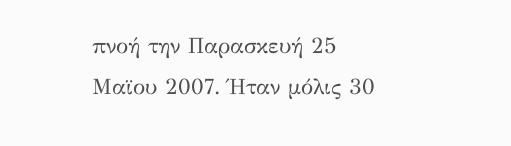πνοή την Παρασκευή 25 Μαϊου 2007. Ήταν μόλις 30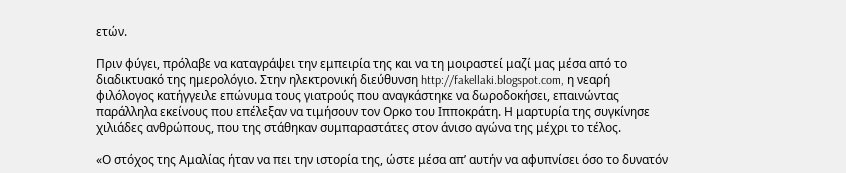ετών.

Πριν φύγει, πρόλαβε να καταγράψει την εμπειρία της και να τη μοιραστεί μαζί μας μέσα από το διαδικτυακό της ημερολόγιο. Στην ηλεκτρονική διεύθυνση http://fakellaki.blogspot.com, η νεαρή φιλόλογος κατήγγειλε επώνυμα τους γιατρούς που αναγκάστηκε να δωροδοκήσει, επαινώντας παράλληλα εκείνους που επέλεξαν να τιμήσουν τον Ορκο του Ιπποκράτη. Η μαρτυρία της συγκίνησε χιλιάδες ανθρώπους, που της στάθηκαν συμπαραστάτες στον άνισο αγώνα της μέχρι το τέλος.

«Ο στόχος της Αμαλίας ήταν να πει την ιστορία της, ώστε μέσα απ’ αυτήν να αφυπνίσει όσο το δυνατόν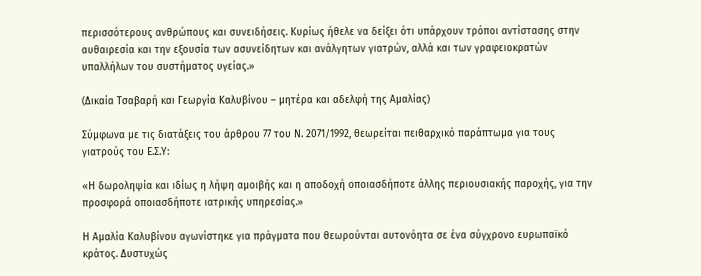περισσότερους ανθρώπους και συνειδήσεις. Κυρίως ήθελε να δείξει ότι υπάρχουν τρόποι αντίστασης στην αυθαιρεσία και την εξουσία των ασυνείδητων και ανάλγητων γιατρών, αλλά και των γραφειοκρατών υπαλλήλων του συστήματος υγείας.»

(Δικαία Τσαβαρή και Γεωργία Καλυβίνου – μητέρα και αδελφή της Αμαλίας)

Σύμφωνα με τις διατάξεις του άρθρου 77 του Ν. 2071/1992, θεωρείται πειθαρχικό παράπτωμα για τους γιατρούς του Ε.Σ.Υ:

«Η δωροληψία και ιδίως η λήψη αμοιβής και η αποδοχή οποιασδήποτε άλλης περιουσιακής παροχής, για την προσφορά οποιασδήποτε ιατρικής υπηρεσίας.»

Η Αμαλία Καλυβίνου αγωνίστηκε για πράγματα που θεωρούνται αυτονόητα σε ένα σύγχρονο ευρωπαϊκό κράτος. Δυστυχώς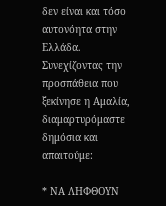δεν είναι και τόσο αυτονόητα στην Ελλάδα. Συνεχίζοντας την προσπάθεια που ξεκίνησε η Αμαλία, διαμαρτυρόμαστε δημόσια και απαιτούμε:

* ΝΑ ΛΗΦΘΟΥΝ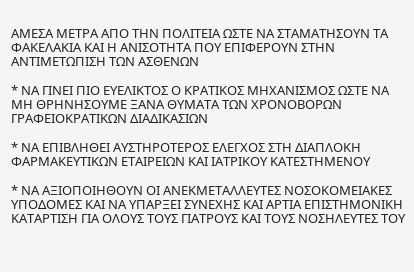ΑΜΕΣΑ ΜΕΤΡΑ ΑΠΟ ΤΗΝ ΠΟΛΙΤΕΙΑ ΩΣΤΕ ΝΑ ΣΤΑΜΑΤΗΣΟΥΝ ΤΑ ΦΑΚΕΛΑΚΙΑ ΚΑΙ Η ΑΝΙΣΟΤΗΤΑ ΠΟΥ ΕΠΙΦΕΡΟΥΝ ΣΤΗΝ ΑΝΤΙΜΕΤΩΠΙΣΗ ΤΩΝ ΑΣΘΕΝΩΝ

* ΝΑ ΓΙΝΕΙ ΠΙΟ ΕΥΕΛΙΚΤΟΣ Ο ΚΡΑΤΙΚΟΣ ΜΗΧΑΝΙΣΜΟΣ ΩΣΤΕ ΝΑ ΜΗ ΘΡΗΝΗΣΟΥΜΕ ΞΑΝΑ ΘΥΜΑΤΑ ΤΩΝ ΧΡΟΝΟΒΟΡΩΝ ΓΡΑΦΕΙΟΚΡΑΤΙΚΩΝ ΔΙΑΔΙΚΑΣΙΩΝ

* ΝΑ ΕΠΙΒΛΗΘΕΙ ΑΥΣΤΗΡΟΤΕΡΟΣ ΕΛΕΓΧΟΣ ΣΤΗ ΔΙΑΠΛΟΚΗ ΦΑΡΜΑΚΕΥΤΙΚΩΝ ΕΤΑΙΡΕΙΩΝ ΚΑΙ ΙΑΤΡΙΚΟΥ ΚΑΤΕΣΤΗΜΕΝΟΥ

* ΝΑ ΑΞΙΟΠΟΙΗΘΟΥΝ ΟΙ ΑΝΕΚΜΕΤΑΛΛΕΥΤΕΣ ΝΟΣΟΚΟΜΕΙΑΚΕΣ ΥΠΟΔΟΜΕΣ ΚΑΙ ΝΑ ΥΠΑΡΞΕΙ ΣΥΝΕΧΗΣ ΚΑΙ ΑΡΤΙΑ ΕΠΙΣΤΗΜΟΝΙΚΗ ΚΑΤΑΡΤΙΣΗ ΓΙΑ ΟΛΟΥΣ ΤΟΥΣ ΓΙΑΤΡΟΥΣ ΚΑΙ ΤΟΥΣ ΝΟΣΗΛΕΥΤΕΣ ΤΟΥ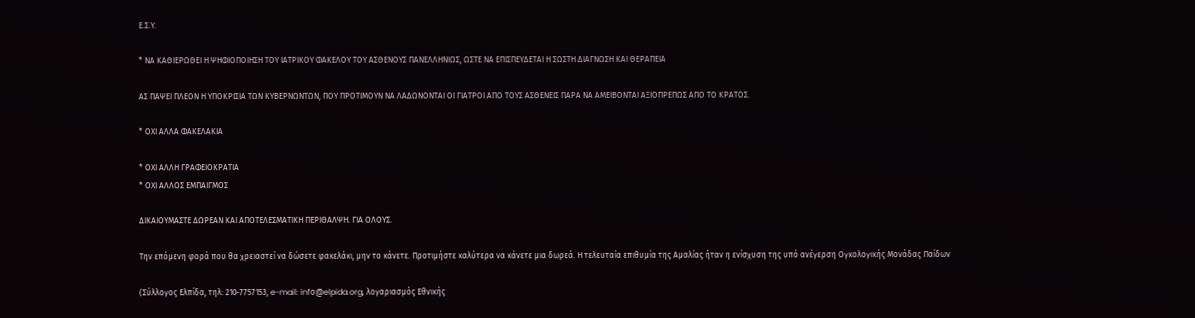Ε.Σ.Υ.

* ΝΑ ΚΑΘΙΕΡΩΘΕΙ Η ΨΗΦΙΟΠΟΙΗΣΗ ΤΟΥ ΙΑΤΡΙΚΟΥ ΦΑΚΕΛΟΥ ΤΟΥ ΑΣΘΕΝΟΥΣ ΠΑΝΕΛΛΗΝΙΩΣ, ΩΣΤΕ ΝΑ ΕΠΙΣΠΕΥΔΕΤΑΙ Η ΣΩΣΤΗ ΔΙΑΓΝΩΣΗ ΚΑΙ ΘΕΡΑΠΕΙΑ

ΑΣ ΠΑΨΕΙ ΠΛΕΟΝ Η ΥΠΟΚΡΙΣΙΑ ΤΩΝ ΚΥΒΕΡΝΩΝΤΩΝ, ΠΟΥ ΠΡΟΤΙΜΟΥΝ ΝΑ ΛΑΔΩΝΟΝΤΑΙ ΟΙ ΓΙΑΤΡΟΙ ΑΠΟ ΤΟΥΣ ΑΣΘΕΝΕΙΣ ΠΑΡΑ ΝΑ ΑΜΕΙΒΟΝΤΑΙ ΑΞΙΟΠΡΕΠΩΣ ΑΠΟ ΤΟ ΚΡΑΤΟΣ.

* ΟΧΙ ΑΛΛΑ ΦΑΚΕΛΑΚΙΑ

* ΟΧΙ ΑΛΛΗ ΓΡΑΦΕΙΟΚΡΑΤΙΑ
* ΟΧΙ ΑΛΛΟΣ ΕΜΠΑΙΓΜΟΣ

ΔΙΚΑΙΟΥΜΑΣΤΕ ΔΩΡΕΑΝ ΚΑΙ ΑΠΟΤΕΛΕΣΜΑΤΙΚΗ ΠΕΡΙΘΑΛΨΗ. ΓΙΑ ΟΛΟΥΣ.

Την επόμενη φορά που θα χρειαστεί να δώσετε φακελάκι, μην το κάνετε. Προτιμήστε καλύτερα να κάνετε μια δωρεά. Η τελευταία επιθυμία της Αμαλίας ήταν η ενίσχυση της υπό ανέγερση Ογκολογικής Μονάδας Παίδων

(Σύλλογος Ελπίδα, τηλ: 210-7757153, e-mail: infο@elpida.org, λογαριασμός Εθνικής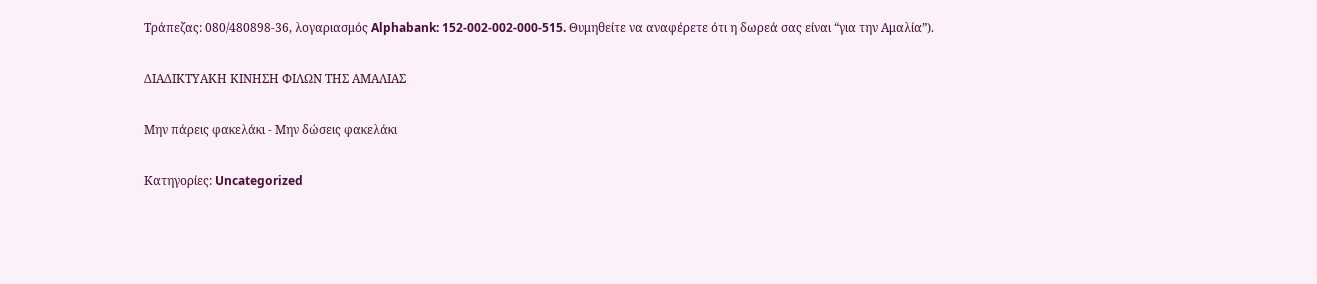Τράπεζας: 080/480898-36, λογαριασμός Alphabank: 152-002-002-000-515. Θυμηθείτε να αναφέρετε ότι η δωρεά σας είναι “για την Αμαλία”).

ΔΙΑΔΙΚΤΥΑΚΗ ΚΙΝΗΣΗ ΦΙΛΩΝ ΤΗΣ ΑΜΑΛΙΑΣ

Μην πάρεις φακελάκι - Μην δώσεις φακελάκι

Κατηγορίες: Uncategorized